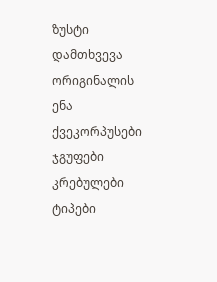ზუსტი დამთხვევა
ორიგინალის ენა
ქვეკორპუსები
ჯგუფები
კრებულები
ტიპები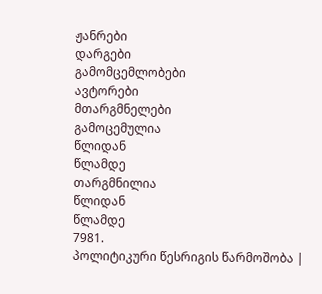ჟანრები
დარგები
გამომცემლობები
ავტორები
მთარგმნელები
გამოცემულია
წლიდან
წლამდე
თარგმნილია
წლიდან
წლამდე
7981.
პოლიტიკური წესრიგის წარმოშობა |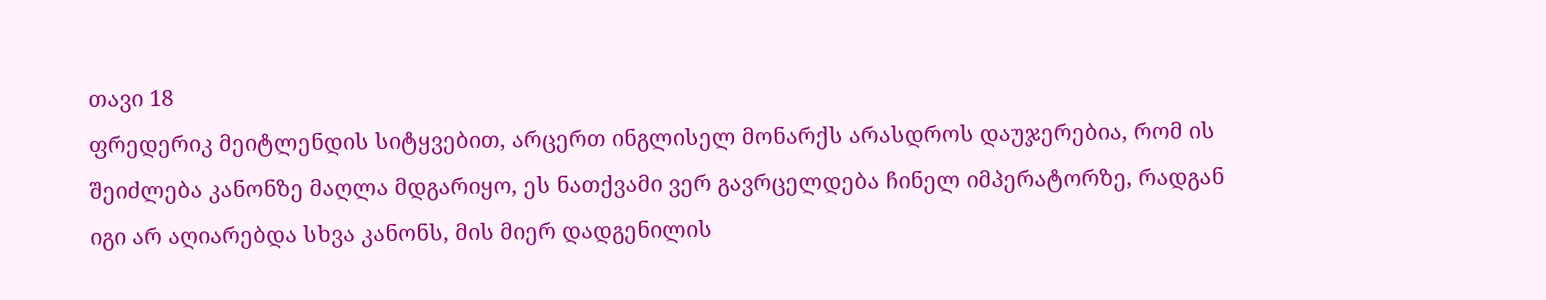თავი 18
ფრედერიკ მეიტლენდის სიტყვებით, არცერთ ინგლისელ მონარქს არასდროს დაუჯერებია, რომ ის შეიძლება კანონზე მაღლა მდგარიყო, ეს ნათქვამი ვერ გავრცელდება ჩინელ იმპერატორზე, რადგან იგი არ აღიარებდა სხვა კანონს, მის მიერ დადგენილის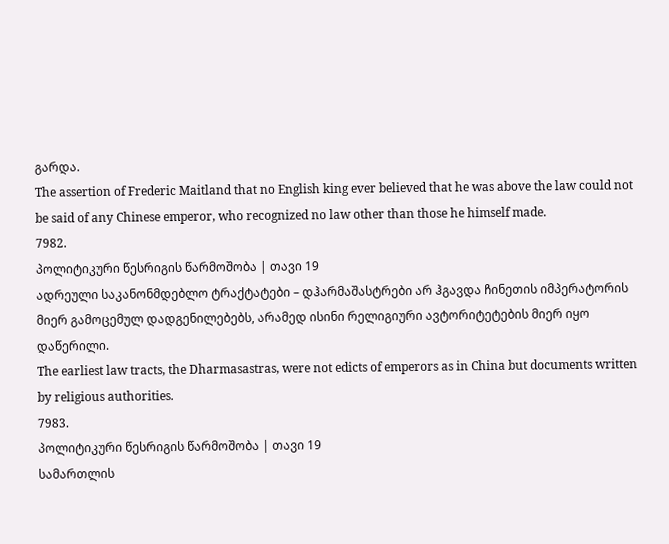გარდა.
The assertion of Frederic Maitland that no English king ever believed that he was above the law could not be said of any Chinese emperor, who recognized no law other than those he himself made.
7982.
პოლიტიკური წესრიგის წარმოშობა | თავი 19
ადრეული საკანონმდებლო ტრაქტატები – დჰარმაშასტრები არ ჰგავდა ჩინეთის იმპერატორის მიერ გამოცემულ დადგენილებებს, არამედ ისინი რელიგიური ავტორიტეტების მიერ იყო დაწერილი.
The earliest law tracts, the Dharmasastras, were not edicts of emperors as in China but documents written by religious authorities.
7983.
პოლიტიკური წესრიგის წარმოშობა | თავი 19
სამართლის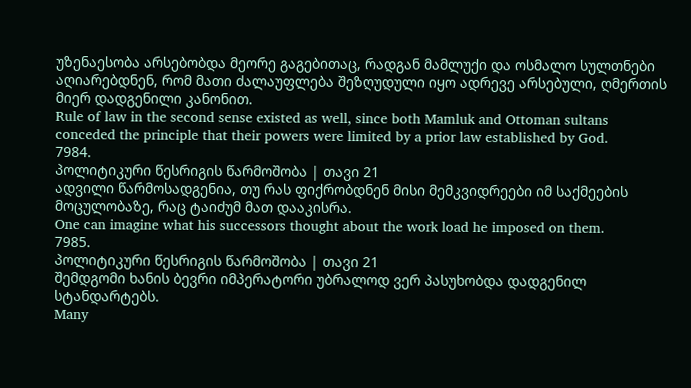უზენაესობა არსებობდა მეორე გაგებითაც, რადგან მამლუქი და ოსმალო სულთნები აღიარებდნენ, რომ მათი ძალაუფლება შეზღუდული იყო ადრევე არსებული, ღმერთის მიერ დადგენილი კანონით.
Rule of law in the second sense existed as well, since both Mamluk and Ottoman sultans conceded the principle that their powers were limited by a prior law established by God.
7984.
პოლიტიკური წესრიგის წარმოშობა | თავი 21
ადვილი წარმოსადგენია, თუ რას ფიქრობდნენ მისი მემკვიდრეები იმ საქმეების მოცულობაზე, რაც ტაიძუმ მათ დააკისრა.
One can imagine what his successors thought about the work load he imposed on them.
7985.
პოლიტიკური წესრიგის წარმოშობა | თავი 21
შემდგომი ხანის ბევრი იმპერატორი უბრალოდ ვერ პასუხობდა დადგენილ სტანდარტებს.
Many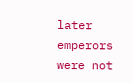later emperors were not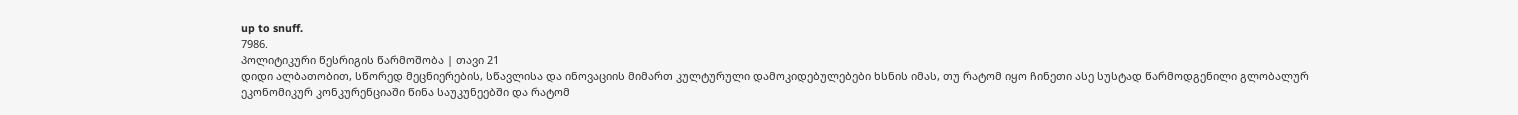up to snuff.
7986.
პოლიტიკური წესრიგის წარმოშობა | თავი 21
დიდი ალბათობით, სწორედ მეცნიერების, სწავლისა და ინოვაციის მიმართ კულტურული დამოკიდებულებები ხსნის იმას, თუ რატომ იყო ჩინეთი ასე სუსტად წარმოდგენილი გლობალურ ეკონომიკურ კონკურენციაში წინა საუკუნეებში და რატომ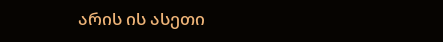არის ის ასეთი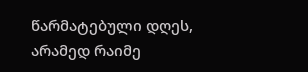წარმატებული დღეს, არამედ რაიმე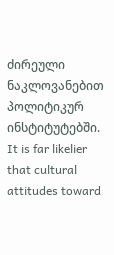ძირეული ნაკლოვანებით პოლიტიკურ ინსტიტუტებში.
It is far likelier that cultural attitudes toward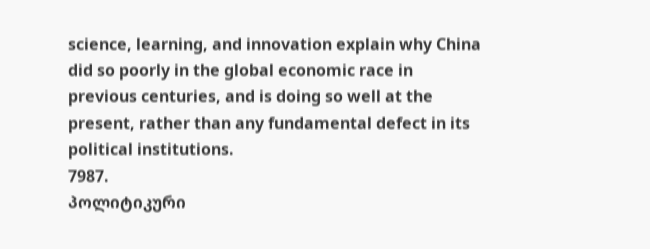science, learning, and innovation explain why China did so poorly in the global economic race in previous centuries, and is doing so well at the present, rather than any fundamental defect in its political institutions.
7987.
პოლიტიკური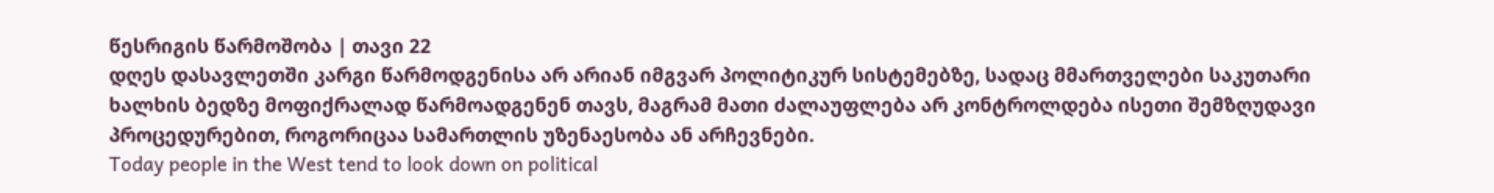წესრიგის წარმოშობა | თავი 22
დღეს დასავლეთში კარგი წარმოდგენისა არ არიან იმგვარ პოლიტიკურ სისტემებზე, სადაც მმართველები საკუთარი ხალხის ბედზე მოფიქრალად წარმოადგენენ თავს, მაგრამ მათი ძალაუფლება არ კონტროლდება ისეთი შემზღუდავი პროცედურებით, როგორიცაა სამართლის უზენაესობა ან არჩევნები.
Today people in the West tend to look down on political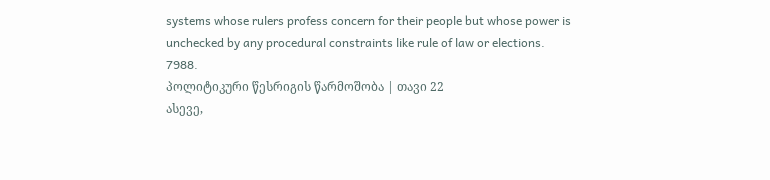systems whose rulers profess concern for their people but whose power is unchecked by any procedural constraints like rule of law or elections.
7988.
პოლიტიკური წესრიგის წარმოშობა | თავი 22
ასევე,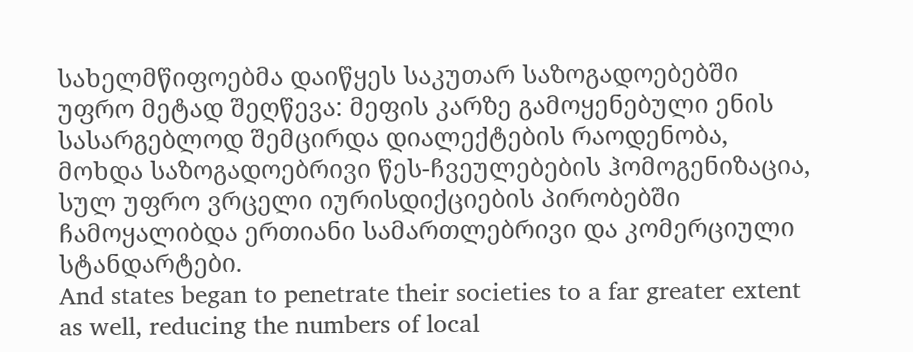სახელმწიფოებმა დაიწყეს საკუთარ საზოგადოებებში უფრო მეტად შეღწევა: მეფის კარზე გამოყენებული ენის სასარგებლოდ შემცირდა დიალექტების რაოდენობა, მოხდა საზოგადოებრივი წეს-ჩვეულებების ჰომოგენიზაცია, სულ უფრო ვრცელი იურისდიქციების პირობებში ჩამოყალიბდა ერთიანი სამართლებრივი და კომერციული სტანდარტები.
And states began to penetrate their societies to a far greater extent as well, reducing the numbers of local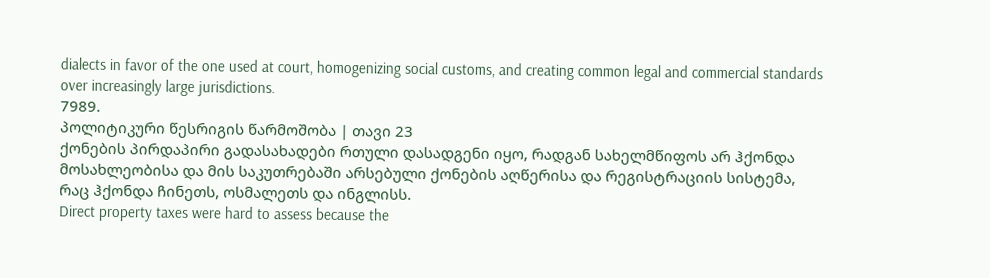dialects in favor of the one used at court, homogenizing social customs, and creating common legal and commercial standards over increasingly large jurisdictions.
7989.
პოლიტიკური წესრიგის წარმოშობა | თავი 23
ქონების პირდაპირი გადასახადები რთული დასადგენი იყო, რადგან სახელმწიფოს არ ჰქონდა მოსახლეობისა და მის საკუთრებაში არსებული ქონების აღწერისა და რეგისტრაციის სისტემა, რაც ჰქონდა ჩინეთს, ოსმალეთს და ინგლისს.
Direct property taxes were hard to assess because the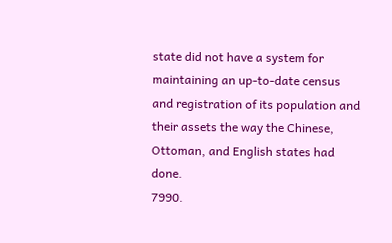state did not have a system for maintaining an up-to-date census and registration of its population and their assets the way the Chinese, Ottoman, and English states had done.
7990.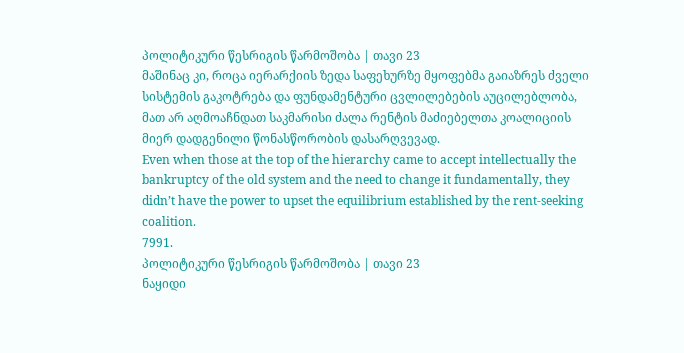პოლიტიკური წესრიგის წარმოშობა | თავი 23
მაშინაც კი, როცა იერარქიის ზედა საფეხურზე მყოფებმა გაიაზრეს ძველი სისტემის გაკოტრება და ფუნდამენტური ცვლილებების აუცილებლობა, მათ არ აღმოაჩნდათ საკმარისი ძალა რენტის მაძიებელთა კოალიციის მიერ დადგენილი წონასწორობის დასარღვევად.
Even when those at the top of the hierarchy came to accept intellectually the bankruptcy of the old system and the need to change it fundamentally, they didn’t have the power to upset the equilibrium established by the rent-seeking coalition.
7991.
პოლიტიკური წესრიგის წარმოშობა | თავი 23
ნაყიდი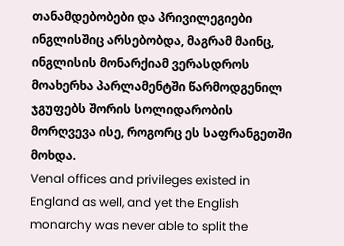თანამდებობები და პრივილეგიები ინგლისშიც არსებობდა, მაგრამ მაინც, ინგლისის მონარქიამ ვერასდროს მოახერხა პარლამენტში წარმოდგენილ ჯგუფებს შორის სოლიდარობის მორღვევა ისე, როგორც ეს საფრანგეთში მოხდა.
Venal offices and privileges existed in England as well, and yet the English monarchy was never able to split the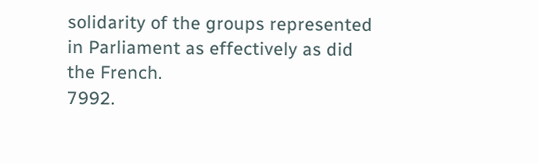solidarity of the groups represented in Parliament as effectively as did the French.
7992.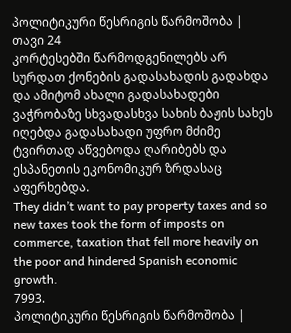პოლიტიკური წესრიგის წარმოშობა | თავი 24
კორტესებში წარმოდგენილებს არ სურდათ ქონების გადასახადის გადახდა და ამიტომ ახალი გადასახადები ვაჭრობაზე სხვადასხვა სახის ბაჟის სახეს იღებდა გადასახადი უფრო მძიმე ტვირთად აწვებოდა ღარიბებს და ესპანეთის ეკონომიკურ ზრდასაც აფერხებდა.
They didn’t want to pay property taxes and so new taxes took the form of imposts on commerce, taxation that fell more heavily on the poor and hindered Spanish economic growth.
7993.
პოლიტიკური წესრიგის წარმოშობა |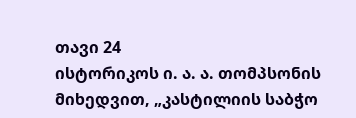თავი 24
ისტორიკოს ი. ა. ა. თომპსონის მიხედვით, „კასტილიის საბჭო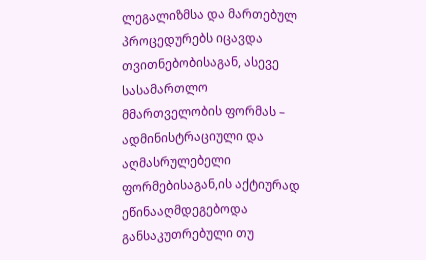ლეგალიზმსა და მართებულ პროცედურებს იცავდა თვითნებობისაგან, ასევე სასამართლო მმართველობის ფორმას – ადმინისტრაციული და აღმასრულებელი ფორმებისაგან,ის აქტიურად ეწინააღმდეგებოდა განსაკუთრებული თუ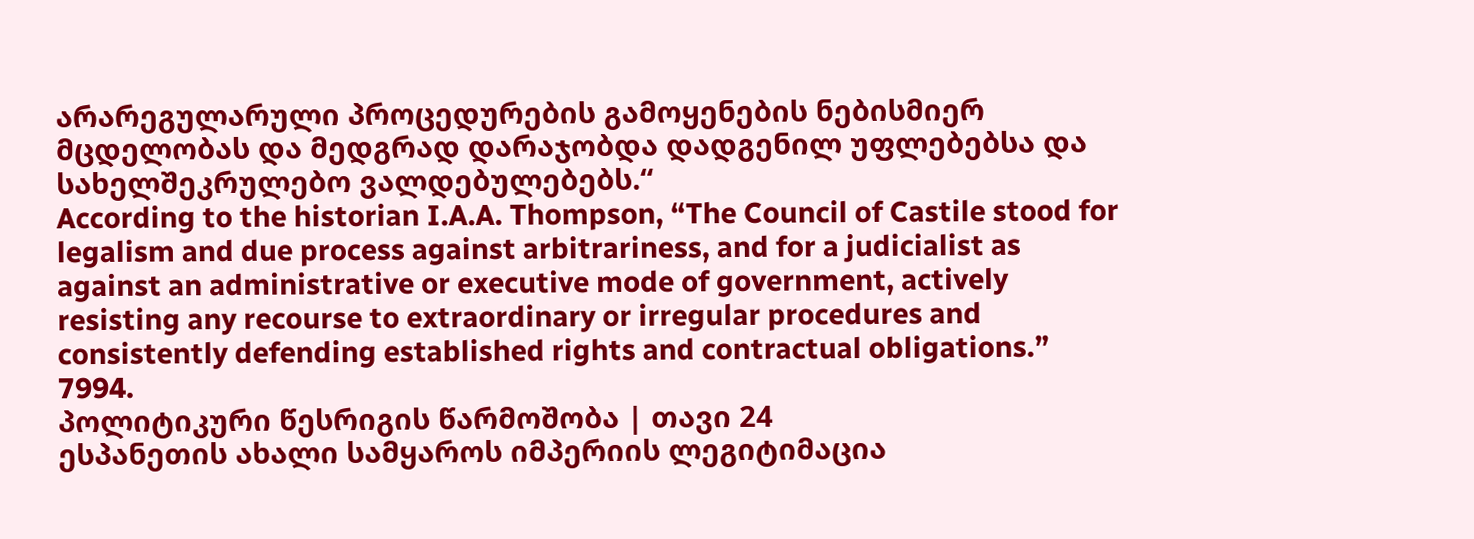არარეგულარული პროცედურების გამოყენების ნებისმიერ მცდელობას და მედგრად დარაჯობდა დადგენილ უფლებებსა და სახელშეკრულებო ვალდებულებებს.“
According to the historian I.A.A. Thompson, “The Council of Castile stood for legalism and due process against arbitrariness, and for a judicialist as against an administrative or executive mode of government, actively resisting any recourse to extraordinary or irregular procedures and consistently defending established rights and contractual obligations.”
7994.
პოლიტიკური წესრიგის წარმოშობა | თავი 24
ესპანეთის ახალი სამყაროს იმპერიის ლეგიტიმაცია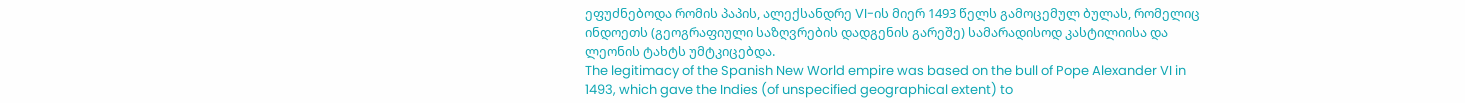ეფუძნებოდა რომის პაპის, ალექსანდრე VI-ის მიერ 1493 წელს გამოცემულ ბულას, რომელიც ინდოეთს (გეოგრაფიული საზღვრების დადგენის გარეშე) სამარადისოდ კასტილიისა და ლეონის ტახტს უმტკიცებდა.
The legitimacy of the Spanish New World empire was based on the bull of Pope Alexander VI in 1493, which gave the Indies (of unspecified geographical extent) to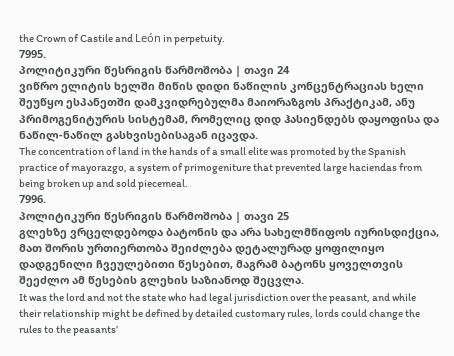the Crown of Castile and León in perpetuity.
7995.
პოლიტიკური წესრიგის წარმოშობა | თავი 24
ვიწრო ელიტის ხელში მიწის დიდი ნაწილის კონცენტრაციას ხელი შეუწყო ესპანეთში დამკვიდრებულმა მაიორაზგოს პრაქტიკამ, ანუ პრიმოგენიტურის სისტემამ, რომელიც დიდ ჰასიენდებს დაყოფისა და ნაწილ-ნაწილ გასხვისებისაგან იცავდა.
The concentration of land in the hands of a small elite was promoted by the Spanish practice of mayorazgo, a system of primogeniture that prevented large haciendas from being broken up and sold piecemeal.
7996.
პოლიტიკური წესრიგის წარმოშობა | თავი 25
გლეხზე ვრცელდებოდა ბატონის და არა სახელმწიფოს იურისდიქცია, მათ შორის ურთიერთობა შეიძლება დეტალურად ყოფილიყო დადგენილი ჩვეულებითი წესებით, მაგრამ ბატონს ყოველთვის შეეძლო ამ წესების გლეხის საზიანოდ შეცვლა.
It was the lord and not the state who had legal jurisdiction over the peasant, and while their relationship might be defined by detailed customary rules, lords could change the rules to the peasants’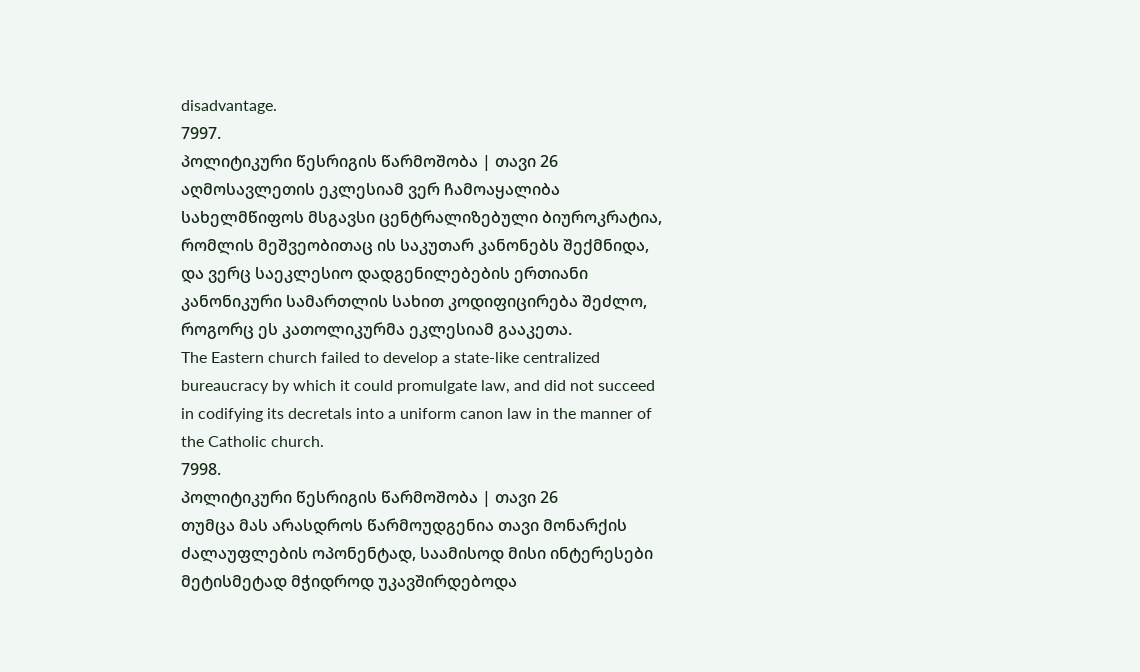disadvantage.
7997.
პოლიტიკური წესრიგის წარმოშობა | თავი 26
აღმოსავლეთის ეკლესიამ ვერ ჩამოაყალიბა სახელმწიფოს მსგავსი ცენტრალიზებული ბიუროკრატია, რომლის მეშვეობითაც ის საკუთარ კანონებს შექმნიდა, და ვერც საეკლესიო დადგენილებების ერთიანი კანონიკური სამართლის სახით კოდიფიცირება შეძლო, როგორც ეს კათოლიკურმა ეკლესიამ გააკეთა.
The Eastern church failed to develop a state-like centralized bureaucracy by which it could promulgate law, and did not succeed in codifying its decretals into a uniform canon law in the manner of the Catholic church.
7998.
პოლიტიკური წესრიგის წარმოშობა | თავი 26
თუმცა მას არასდროს წარმოუდგენია თავი მონარქის ძალაუფლების ოპონენტად, საამისოდ მისი ინტერესები მეტისმეტად მჭიდროდ უკავშირდებოდა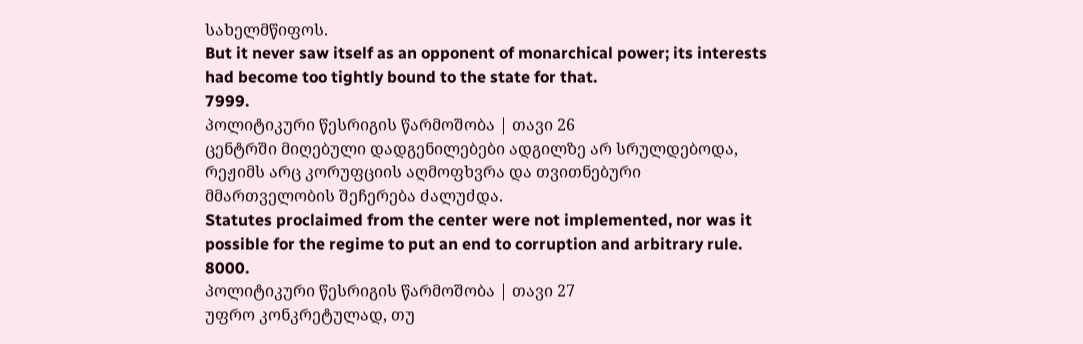სახელმწიფოს.
But it never saw itself as an opponent of monarchical power; its interests had become too tightly bound to the state for that.
7999.
პოლიტიკური წესრიგის წარმოშობა | თავი 26
ცენტრში მიღებული დადგენილებები ადგილზე არ სრულდებოდა, რეჟიმს არც კორუფციის აღმოფხვრა და თვითნებური მმართველობის შეჩერება ძალუძდა.
Statutes proclaimed from the center were not implemented, nor was it possible for the regime to put an end to corruption and arbitrary rule.
8000.
პოლიტიკური წესრიგის წარმოშობა | თავი 27
უფრო კონკრეტულად, თუ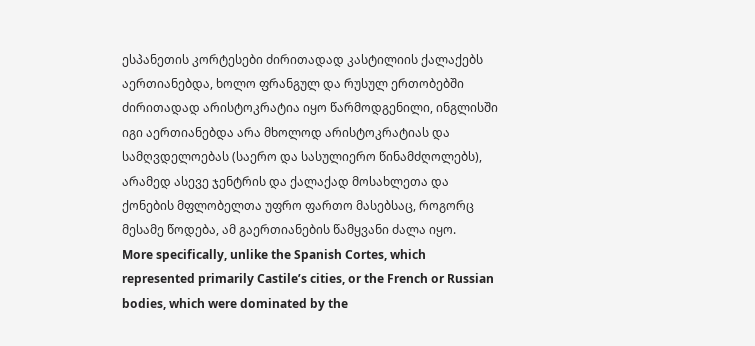ესპანეთის კორტესები ძირითადად კასტილიის ქალაქებს აერთიანებდა, ხოლო ფრანგულ და რუსულ ერთობებში ძირითადად არისტოკრატია იყო წარმოდგენილი, ინგლისში იგი აერთიანებდა არა მხოლოდ არისტოკრატიას და სამღვდელოებას (საერო და სასულიერო წინამძღოლებს), არამედ ასევე ჯენტრის და ქალაქად მოსახლეთა და ქონების მფლობელთა უფრო ფართო მასებსაც, როგორც მესამე წოდება, ამ გაერთიანების წამყვანი ძალა იყო.
More specifically, unlike the Spanish Cortes, which represented primarily Castile’s cities, or the French or Russian bodies, which were dominated by the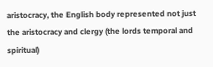aristocracy, the English body represented not just the aristocracy and clergy (the lords temporal and spiritual)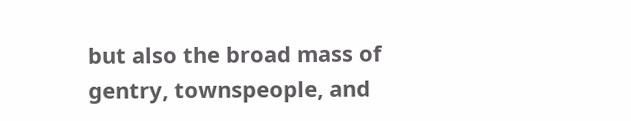but also the broad mass of gentry, townspeople, and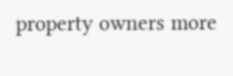property owners more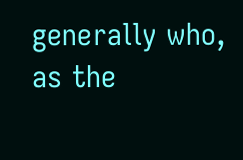generally who, as the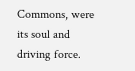Commons, were its soul and driving force.